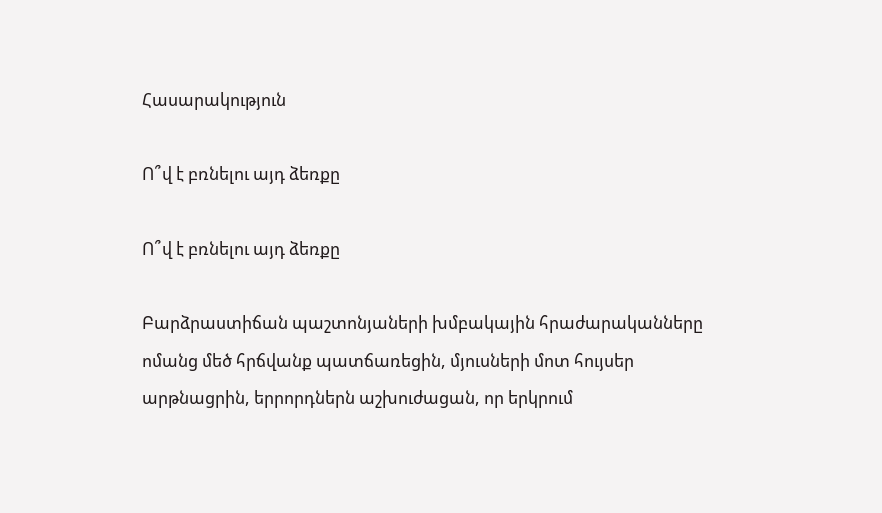Հասարակություն

Ո՞վ է բռնելու այդ ձեռքը

Ո՞վ է բռնելու այդ ձեռքը

Բարձրաստիճան պաշտոնյաների խմբակային հրաժարականները ոմանց մեծ հրճվանք պատճառեցին, մյուսների մոտ հույսեր արթնացրին, երրորդներն աշխուժացան, որ երկրում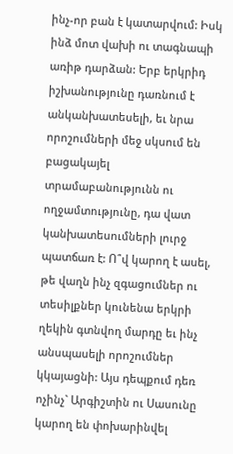ինչ-որ բան է կատարվում: Իսկ ինձ մոտ վախի ու տագնապի առիթ դարձան: Երբ երկրիդ իշխանությունը դառնում է անկանխատեսելի, եւ նրա որոշումների մեջ սկսում են բացակայել տրամաբանությունն ու ողջամտությունը, դա վատ կանխատեսումների լուրջ պատճառ է: Ո՞վ կարող է ասել, թե վաղն ինչ զգացումներ ու տեսիլքներ կունենա երկրի ղեկին գտնվող մարդը եւ ինչ անսպասելի որոշումներ կկայացնի: Այս դեպքում դեռ ոչինչ` Արգիշտին ու Սասունը կարող են փոխարինվել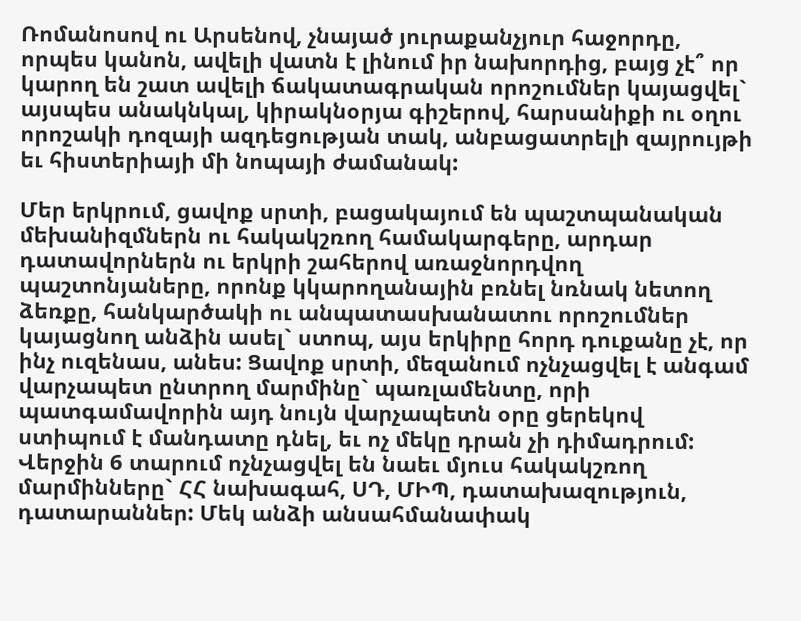Ռոմանոսով ու Արսենով, չնայած յուրաքանչյուր հաջորդը, որպես կանոն, ավելի վատն է լինում իր նախորդից, բայց չէ՞ որ կարող են շատ ավելի ճակատագրական որոշումներ կայացվել` այսպես անակնկալ, կիրակնօրյա գիշերով, հարսանիքի ու օղու որոշակի դոզայի ազդեցության տակ, անբացատրելի զայրույթի եւ հիստերիայի մի նոպայի ժամանակ:

Մեր երկրում, ցավոք սրտի, բացակայում են պաշտպանական մեխանիզմներն ու հակակշռող համակարգերը, արդար դատավորներն ու երկրի շահերով առաջնորդվող պաշտոնյաները, որոնք կկարողանային բռնել նռնակ նետող ձեռքը, հանկարծակի ու անպատասխանատու որոշումներ կայացնող անձին ասել` ստոպ, այս երկիրը հորդ դուքանը չէ, որ ինչ ուզենաս, անես: Ցավոք սրտի, մեզանում ոչնչացվել է անգամ վարչապետ ընտրող մարմինը` պառլամենտը, որի պատգամավորին այդ նույն վարչապետն օրը ցերեկով ստիպում է մանդատը դնել, եւ ոչ մեկը դրան չի դիմադրում: Վերջին 6 տարում ոչնչացվել են նաեւ մյուս հակակշռող մարմինները` ՀՀ նախագահ, ՍԴ, ՄԻՊ, դատախազություն, դատարաններ: Մեկ անձի անսահմանափակ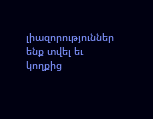լիազորություններ ենք տվել եւ կողքից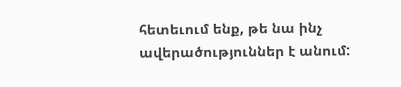հետեւում ենք, թե նա ինչ ավերածություններ է անում: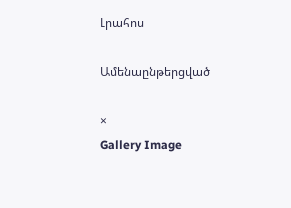Լրահոս

Ամենաընթերցված

×
Gallery Image